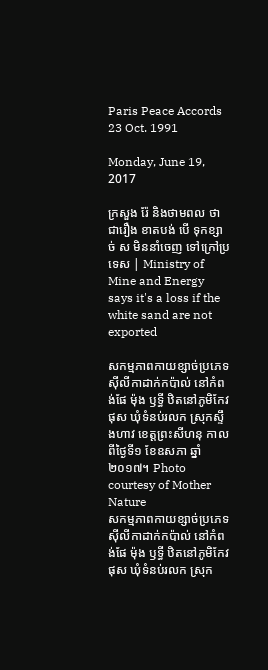Paris Peace Accords 23 Oct. 1991

Monday, June 19, 2017

ក្រសួង រ៉ែ និងថាមពល ថា ជារឿង ខាតបង់ បើ ទុកខ្សាច់ ស មិននាំចេញ ទៅក្រៅប្រទេស | Ministry of Mine and Energy says it's a loss if the white sand are not exported

សកម្មភាពកាយខ្សាច់ប្រភេទស៊ីលីកាដាក់កប៉ាល់ នៅកំពង់ផែ ម៉ុង ឫទ្ធី ឋិតនៅភូមិកែវផុស ឃុំទំនប់រលក ស្រុកស្ទឹងហាវ ខេត្តព្រះសីហនុ កាលពីថ្ងៃទី១ ខែឧសភា ឆ្នាំ២០១៧។ Photo courtesy of Mother Nature
សកម្មភាពកាយខ្សាច់ប្រភេទស៊ីលីកាដាក់កប៉ាល់ នៅកំពង់ផែ ម៉ុង ឫទ្ធី ឋិតនៅភូមិកែវផុស ឃុំទំនប់រលក ស្រុក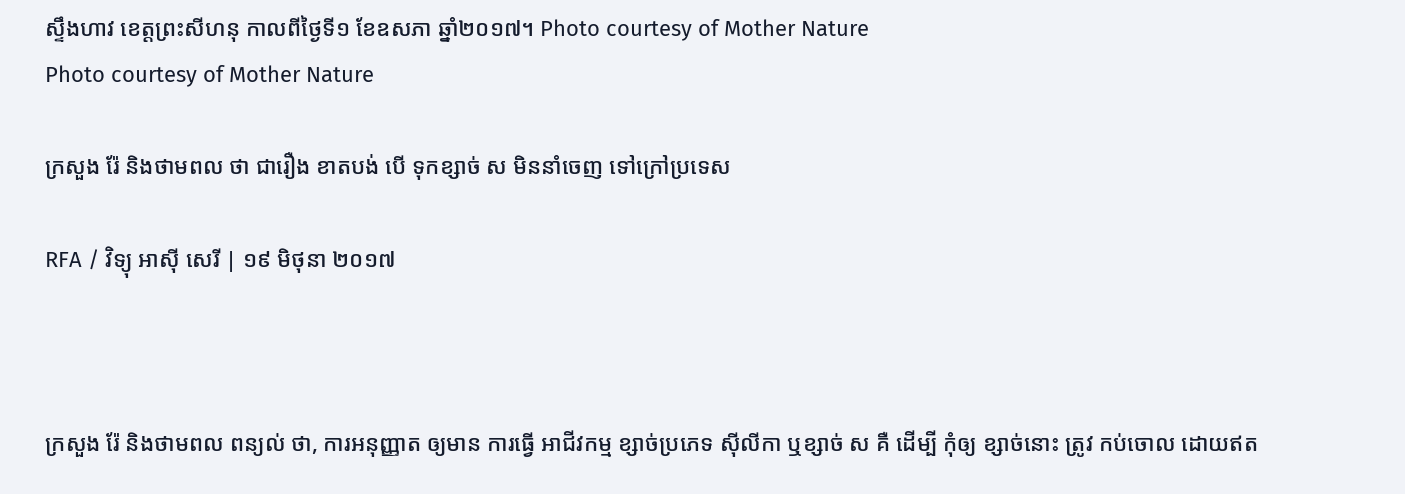ស្ទឹងហាវ ខេត្តព្រះសីហនុ កាលពីថ្ងៃទី១ ខែឧសភា ឆ្នាំ២០១៧។ Photo courtesy of Mother Nature
Photo courtesy of Mother Nature

ក្រសួង រ៉ែ និងថាមពល ថា ជារឿង ខាតបង់ បើ ទុកខ្សាច់ ស មិននាំចេញ ទៅក្រៅប្រទេស

RFA / វិទ្យុ អាស៊ី សេរី | ១៩ មិថុនា ២០១៧



ក្រសួង រ៉ែ និងថាមពល ពន្យល់ ថា, ការអនុញ្ញាត ឲ្យមាន ការធ្វើ អាជីវកម្ម ខ្សាច់ប្រភេទ ស៊ីលីកា ឬខ្សាច់ ស គឺ ដើម្បី កុំឲ្យ ខ្សាច់នោះ ត្រូវ កប់ចោល ដោយឥត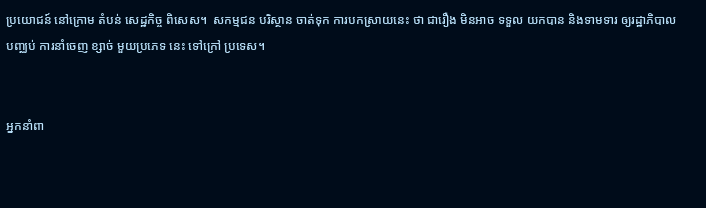ប្រយោជន៍ នៅក្រោម តំបន់ សេដ្ឋកិច្ច ពិសេស។  សកម្មជន បរិស្ថាន ចាត់ទុក ការបកស្រាយនេះ ថា ជារឿង មិនអាច ទទួល យកបាន និងទាមទារ ឲ្យរដ្ឋាភិបាល បញ្ឈប់ ការនាំចេញ ខ្សាច់ មួយប្រភេទ នេះ ទៅក្រៅ ប្រទេស។


អ្នកនាំពា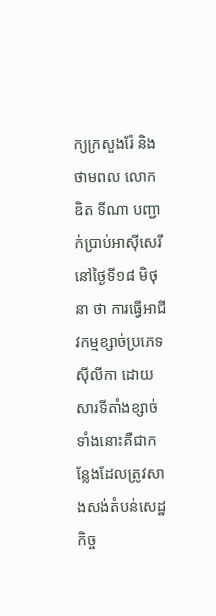ក្យក្រសួងរ៉ែ និងថាមពល លោក ឌិត ទីណា បញ្ជាក់ប្រាប់អាស៊ីសេរី នៅថ្ងៃទី១៨ មិថុនា ថា ការធ្វើអាជីវកម្មខ្សាច់ប្រភេទស៊ីលីកា ដោយសារទីតាំងខ្សាច់ទាំងនោះគឺជាកន្លែងដែលត្រូវសាងសង់តំបន់សេដ្ឋកិច្ច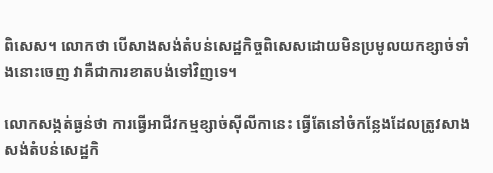ពិសេស។ លោកថា បើសាងសង់តំបន់សេដ្ឋកិច្ចពិសេសដោយមិនប្រមូលយកខ្សាច់ទាំងនោះចេញ វាគឺជាការខាតបង់ទៅវិញទេ។

លោកសង្កត់ធ្ងន់ថា ការធ្វើអាជីវកម្មខ្សាច់ស៊ីលីកានេះ ធ្វើតែនៅចំកន្លែងដែលត្រូវសាងសង់តំបន់សេដ្ឋកិ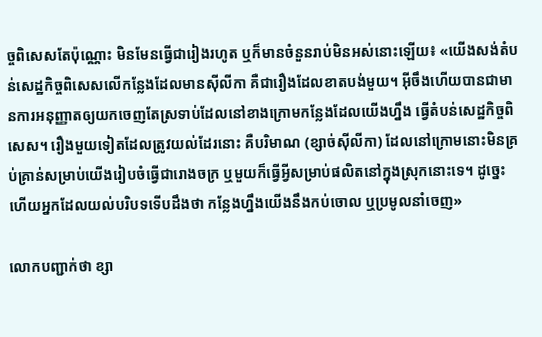ច្ចពិសេសតែប៉ុណ្ណោះ មិនមែនធ្វើជារៀងរហូត ឬក៏មានចំនួនរាប់មិនអស់នោះឡើយ៖ «យើងសង់តំបន់សេដ្ឋកិច្ចពិសេសលើកន្លែងដែលមានស៊ីលីកា គឺជារឿងដែលខាតបង់មួយ។ អ៊ីចឹងហើយបានជាមានការអនុញ្ញាតឲ្យយកចេញតែស្រទាប់ដែលនៅខាងក្រោមកន្លែងដែលយើងហ្នឹង ធ្វើតំបន់សេដ្ឋកិច្ចពិសេស។ រឿងមួយទៀតដែលត្រូវយល់ដែរនោះ គឺបរិមាណ (ខ្សាច់ស៊ីលីកា) ដែលនៅក្រោមនោះមិនគ្រប់គ្រាន់សម្រាប់យើងរៀបចំធ្វើជារោងចក្រ ឬមួយក៏ធ្វើអ្វីសម្រាប់ផលិតនៅក្នុងស្រុកនោះទេ។ ដូច្នេះហើយអ្នកដែលយល់បរិបទទើបដឹងថា កន្លែងហ្នឹងយើងនឹងកប់ចោល ឬប្រមូលនាំចេញ»

លោកបញ្ជាក់ថា ខ្សា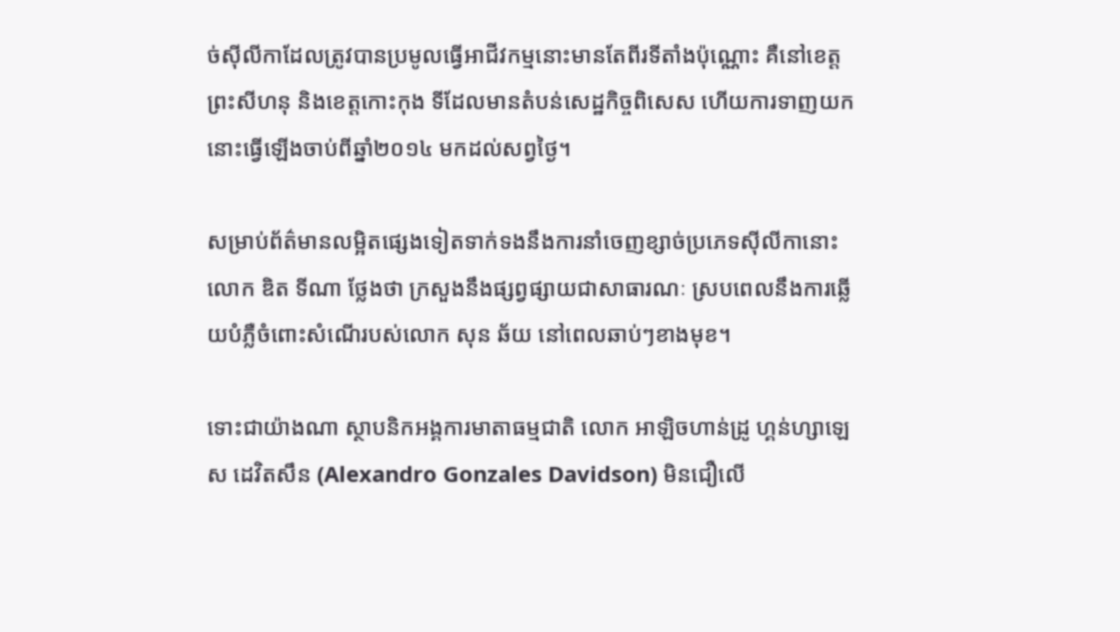ច់ស៊ីលីកាដែលត្រូវបានប្រមូលធ្វើអាជីវកម្មនោះមានតែពីរទីតាំងប៉ុណ្ណោះ គឺនៅខេត្តព្រះសីហនុ និងខេត្តកោះកុង ទីដែលមានតំបន់សេដ្ឋកិច្ចពិសេស ហើយការទាញយកនោះធ្វើឡើងចាប់ពីឆ្នាំ២០១៤ មកដល់សព្វថ្ងៃ។

សម្រាប់ព័ត៌មានលម្អិតផ្សេងទៀតទាក់ទងនឹងការនាំចេញខ្សាច់ប្រភេទស៊ីលីកានោះ លោក ឌិត ទីណា ថ្លែងថា ក្រសួងនឹងផ្សព្វផ្សាយជាសាធារណៈ ស្របពេលនឹងការឆ្លើយបំភ្លឺចំពោះសំណើរបស់លោក សុន ឆ័យ នៅពេលឆាប់ៗខាងមុខ។

ទោះជាយ៉ាងណា ស្ថាបនិកអង្គការមាតាធម្មជាតិ លោក អាឡិចហាន់ដ្រូ ហ្គន់ហ្សាឡេស ដេវិតសឹន (Alexandro Gonzales Davidson) មិនជឿលើ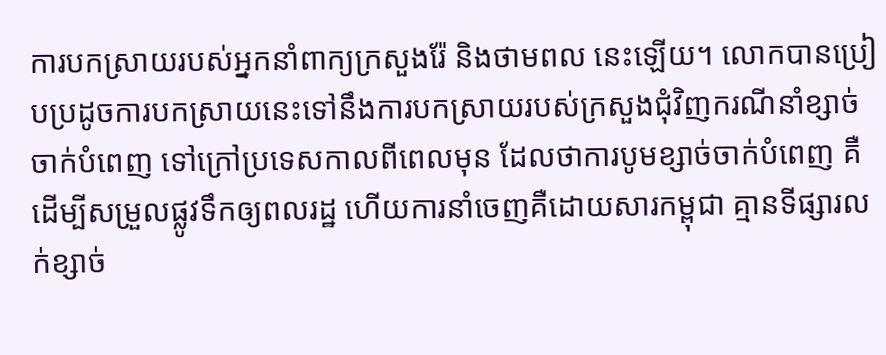ការបកស្រាយរបស់អ្នកនាំពាក្យក្រសួងរ៉ែ និងថាមពល នេះឡើយ។ លោកបានប្រៀបប្រដូចការបកស្រាយនេះទៅនឹងការបកស្រាយរបស់ក្រសួងជុំវិញករណីនាំខ្សាច់ចាក់បំពេញ ទៅក្រៅប្រទេសកាលពីពេលមុន ដែលថាការបូមខ្សាច់ចាក់បំពេញ គឺដើម្បីសម្រួលផ្លូវទឹកឲ្យពលរដ្ឋ ហើយការនាំចេញគឺដោយសារកម្ពុជា គ្មានទីផ្សារលក់ខ្សាច់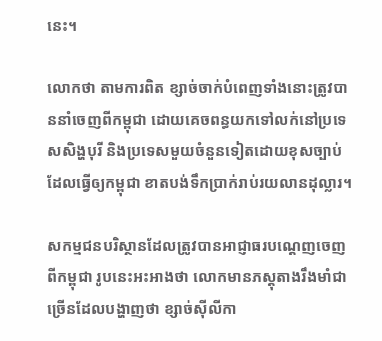នេះ។

លោកថា តាមការពិត ខ្សាច់ចាក់បំពេញទាំងនោះត្រូវបាននាំចេញពីកម្ពុជា ដោយគេចពន្ធយកទៅលក់នៅប្រទេសសិង្ហបុរី និងប្រទេសមួយចំនួនទៀតដោយខុសច្បាប់ ដែលធ្វើឲ្យកម្ពុជា ខាតបង់ទឹកប្រាក់រាប់រយលានដុល្លារ។

សកម្មជនបរិស្ថានដែលត្រូវបានអាជ្ញាធរបណ្ដេញចេញពីកម្ពុជា រូបនេះអះអាងថា លោកមានភស្តុតាងរឹងមាំជាច្រើនដែលបង្ហាញថា ខ្សាច់ស៊ីលីកា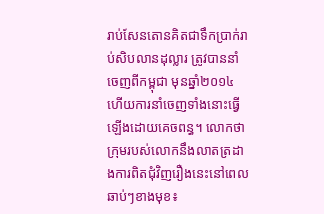រាប់សែនតោនគិតជាទឹកប្រាក់រាប់សិបលានដុល្លារ ត្រូវបាននាំចេញពីកម្ពុជា មុនឆ្នាំ២០១៤ ហើយការនាំចេញទាំងនោះធ្វើឡើងដោយគេចពន្ធ។ លោកថា ក្រុមរបស់លោកនឹងលាតត្រដាងការពិតជុំវិញរឿងនេះនៅពេលឆាប់ៗខាងមុខ៖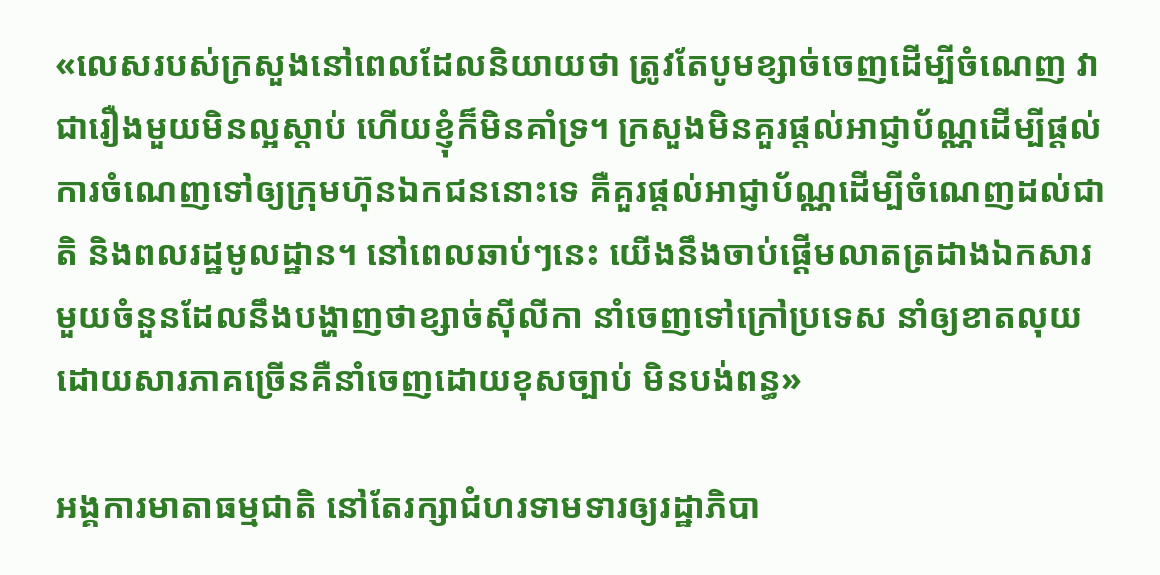«លេសរបស់ក្រសួងនៅពេលដែលនិយាយថា ត្រូវតែបូមខ្សាច់ចេញដើម្បីចំណេញ វាជារឿងមួយមិនល្អស្តាប់ ហើយខ្ញុំក៏មិនគាំទ្រ។ ក្រសួងមិនគួរផ្តល់អាជ្ញាប័ណ្ណដើម្បីផ្តល់ការចំណេញទៅឲ្យក្រុមហ៊ុនឯកជននោះទេ គឺគួរផ្តល់អាជ្ញាប័ណ្ណដើម្បីចំណេញដល់ជាតិ និងពលរដ្ឋមូលដ្ឋាន។ នៅពេលឆាប់ៗនេះ យើងនឹងចាប់ផ្ដើមលាតត្រដាងឯកសារមួយចំនួនដែលនឹងបង្ហាញថាខ្សាច់ស៊ីលីកា នាំចេញទៅក្រៅប្រទេស នាំឲ្យខាតលុយ ដោយសារភាគច្រើនគឺនាំចេញដោយខុសច្បាប់ មិនបង់ពន្ធ»

អង្គការមាតាធម្មជាតិ នៅតែរក្សាជំហរទាមទារឲ្យរដ្ឋាភិបា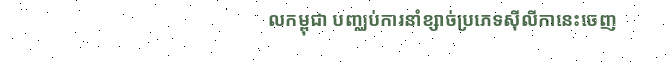លកម្ពុជា បញ្ឈប់ការនាំខ្សាច់ប្រភេទស៊ីលីកានេះចេញ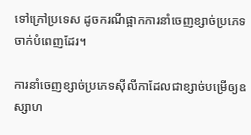ទៅក្រៅប្រទេស ដូចករណីផ្អាកការនាំចេញខ្សាច់ប្រភេទចាក់បំពេញដែរ។

ការនាំចេញខ្សាច់ប្រភេទស៊ីលីកាដែលជាខ្សាច់បម្រើឲ្យឧស្សាហ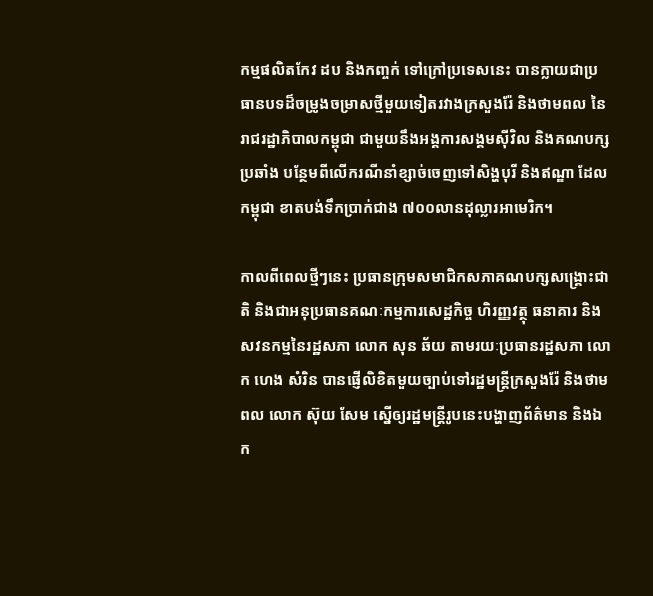កម្មផលិតកែវ ដប និងកញ្ចក់ ទៅក្រៅប្រទេសនេះ បានក្លាយជាប្រធានបទដ៏ចម្រូងចម្រាសថ្មីមួយទៀតរវាងក្រសួងរ៉ែ និងថាមពល នៃរាជរដ្ឋាភិបាលកម្ពុជា ជាមួយនឹងអង្គការសង្គមស៊ីវិល និងគណបក្សប្រឆាំង បន្ថែមពីលើករណីនាំខ្សាច់ចេញទៅសិង្ហបុរី និងឥណ្ឌា ដែលកម្ពុជា ខាតបង់ទឹកប្រាក់ជាង ៧០០លានដុល្លារអាមេរិក។

កាលពីពេលថ្មីៗនេះ ប្រធានក្រុមសមាជិកសភាគណបក្សសង្គ្រោះជាតិ និងជាអនុប្រធានគណៈកម្មការសេដ្ឋកិច្ច ហិរញ្ញវត្ថុ ធនាគារ និងសវនកម្មនៃរដ្ឋសភា លោក សុន ឆ័យ តាមរយៈប្រធានរដ្ឋសភា លោក ហេង សំរិន បានផ្ញើលិខិតមួយច្បាប់ទៅរដ្ឋមន្ត្រីក្រសួងរ៉ែ និងថាមពល លោក ស៊ុយ សែម ស្នើឲ្យរដ្ឋមន្ត្រីរូបនេះបង្ហាញព័ត៌មាន និងឯក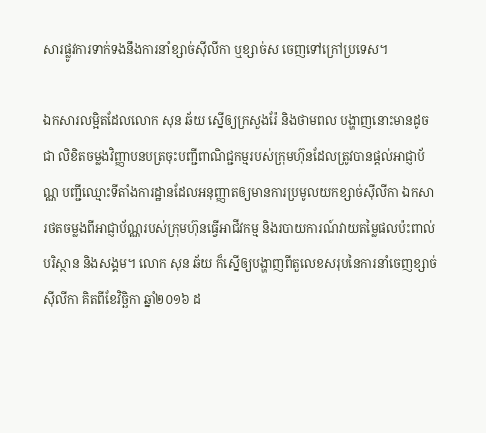សារផ្លូវការទាក់ទងនឹងការនាំខ្សាច់ស៊ីលីកា ឬខ្សាច់ស ចេញទៅក្រៅប្រទេស។

ឯកសារលម្អិតដែលលោក សុន ឆ័យ ស្នើឲ្យក្រសួងរ៉ែ និងថាមពល បង្ហាញនោះមានដូចជា លិខិតចម្លងវិញ្ញាបនបត្រចុះបញ្ជីពាណិជ្ជកម្មរបស់ក្រុមហ៊ុនដែលត្រូវបានផ្តល់អាជ្ញាប័ណ្ណ បញ្ជីឈ្មោះទីតាំងការដ្ឋានដែលអនុញ្ញាតឲ្យមានការប្រមូលយកខ្សាច់ស៊ីលីកា ឯកសារថតចម្លងពីអាជ្ញាប័ណ្ណរបស់ក្រុមហ៊ុនធ្វើអាជីវកម្ម និងរបាយការណ៍វាយតម្លៃផលប៉ះពាល់បរិស្ថាន និងសង្គម។ លោក សុន ឆ័យ ក៏ស្នើឲ្យបង្ហាញពីតួលេខសរុបនៃការនាំចេញខ្សាច់ស៊ីលីកា គិតពីខែវិច្ឆិកា ឆ្នាំ២០១៦ ដ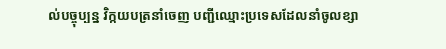ល់បច្ចុប្បន្ន វិក្កយបត្រនាំចេញ បញ្ជីឈ្មោះប្រទេសដែលនាំចូលខ្សា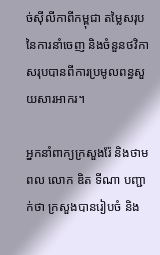ច់ស៊ីលីកាពីកម្ពុជា តម្លៃសរុបនៃការនាំចេញ និងចំនួនថវិកាសរុបបានពីការប្រមូលពន្ធសួយសារអាករ។

អ្នកនាំពាក្យក្រសួងរ៉ែ និងថាមពល លោក ឌិត ទីណា បញ្ជាក់ថា ក្រសួងបានរៀបចំ និង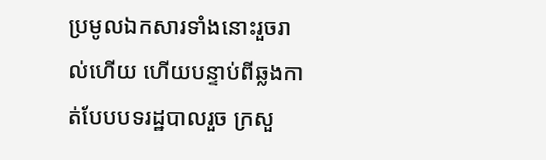ប្រមូលឯកសារទាំងនោះរួចរាល់ហើយ ហើយបន្ទាប់ពីឆ្លងកាត់បែបបទរដ្ឋបាលរួច ក្រសួ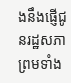ងនឹងផ្ញើជូនរដ្ឋសភា ព្រមទាំង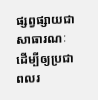ផ្សព្វផ្សាយជាសាធារណៈ ដើម្បីឲ្យប្រជាពលរ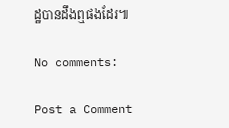ដ្ឋបានដឹងឮផងដែរ៕

No comments:

Post a Comment